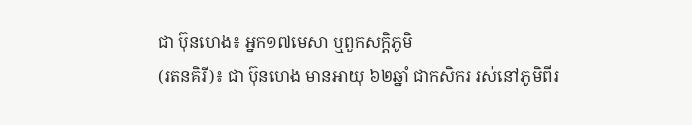ជា ប៊ុនហេង៖ អ្នក១៧មេសា ឬពួកសក្ដិភូមិ
(រតនគិរី)៖ ជា ប៊ុនហេង មានអាយុ ៦២ឆ្នាំ ជាកសិករ រស់នៅភូមិពីរ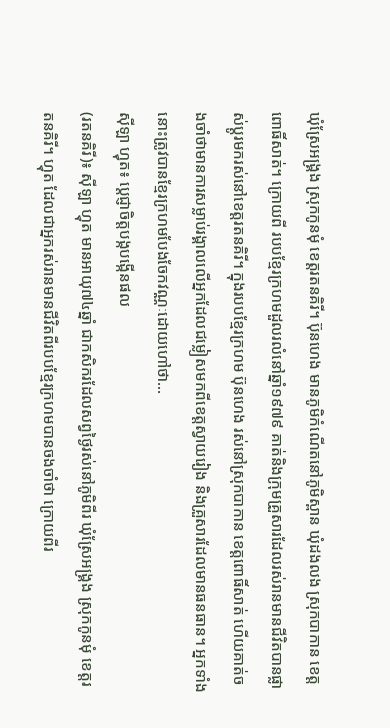ឃុំស្រែអង្គ្រង ស្រុកកូនមុំ ខេត្តរតនគិរី។ ប៊ុនហេង មានភូមិកំណើតនៅភូមិស្ពាន ឃុំដងលង ស្រុកបាកាន ខេត្តពោធិ៍សាត់។ ក្រោយពី របបខ្មែរក្រហមដួលរលំនៅឆ្នាំ១៩៧៩ គាត់និងក្រុមគ្រួសារដែលរស់រានមានជីវិតបានផ្លាស់ប្ដូរមករស់នៅខេត្តរតនគិរី។ ក្នុងរបបខ្មែរក្រហម ប៊ុនហេង រស់នៅស្រុកបាកាន ខេត្តពោធិ៍សាត់ ហើយគាត់ចងចាំថាមានការសម្លាប់រង្គាលលើអ្នកដែលជម្លៀសមកពីខេត្តស្វាយរៀង និងគ្រួសារដែលមានធនធាន។ អ្នកទាំងនោះត្រូវបានខ្មែរក្រហមបែងចែកវណ្ណៈដោយហៅថា...
ស៊ីឡា ហ្វុត៖ ប្ដេជ្ញាចិត្តបង្កបង្កើនផល
(រតនគិរី)៖ ស៊ីឡា ហ្វុត មានអាយុ៧៤ឆ្នាំ ជាកសិករដែលសព្វថ្ងៃរស់នៅភូមិពីរ ឃុំស្រែអង្គ្រង ស្រុកកូនមុំ ខេត្តរតនគិរី។ ហ្វុត ដែលជាអ្នករស់រានមានជីវិតពីរបបខ្មែរក្រហមបានចងចាំថា ក្រោយពីរ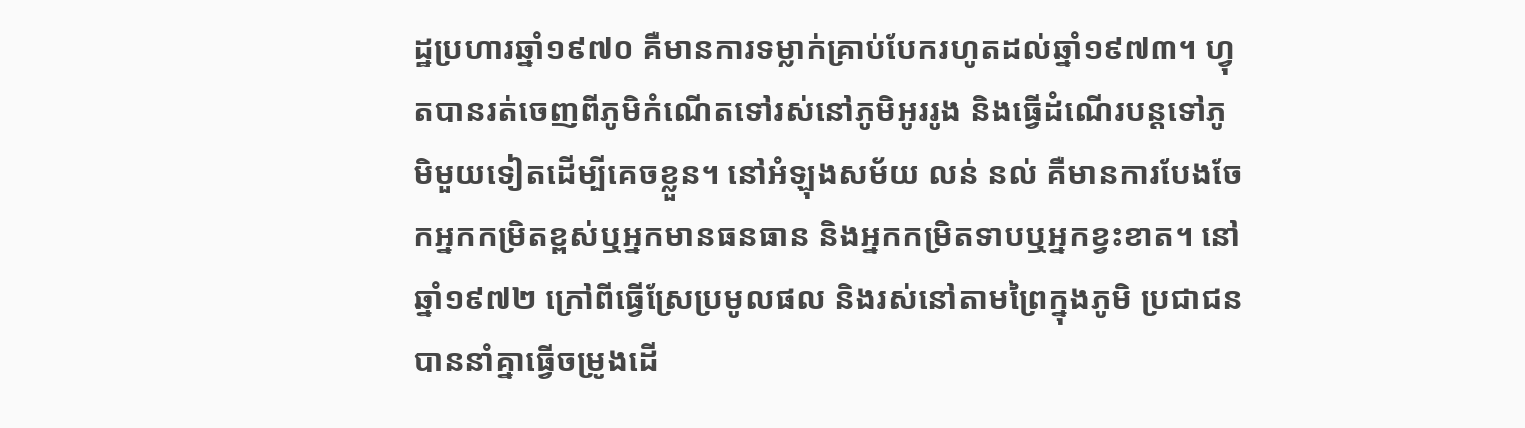ដ្ឋប្រហារឆ្នាំ១៩៧០ គឺមានការទម្លាក់គ្រាប់បែករហូតដល់ឆ្នាំ១៩៧៣។ ហ្វុតបានរត់ចេញពីភូមិកំណើតទៅរស់នៅភូមិអូររូង និងធ្វើដំណើរបន្តទៅភូមិមួយទៀតដើម្បីគេចខ្លួន។ នៅអំឡុងសម័យ លន់ នល់ គឺមានការបែងចែកអ្នកកម្រិតខ្ពស់ឬអ្នកមានធនធាន និងអ្នកកម្រិតទាបឬអ្នកខ្វះខាត។ នៅឆ្នាំ១៩៧២ ក្រៅពីធ្វើស្រែប្រមូលផល និងរស់នៅតាមព្រៃក្នុងភូមិ ប្រជាជនបាននាំគ្នាធ្វើចម្រូងដើ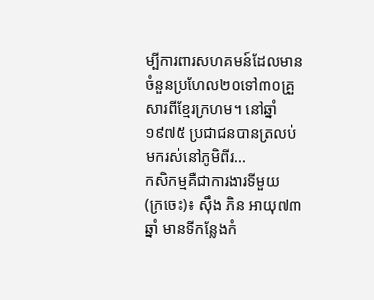ម្បីការពារសហគមន៍ដែលមានចំនួនប្រហែល២០ទៅ៣០គ្រួសារពីខ្មែរក្រហម។ នៅឆ្នាំ១៩៧៥ ប្រជាជនបានត្រលប់មករស់នៅភូមិពីរ...
កសិកម្មគឺជាការងារទីមួយ
(ក្រចេះ)៖ ស៊ឹង ភិន អាយុ៧៣ឆ្នាំ មានទីកន្លែងកំ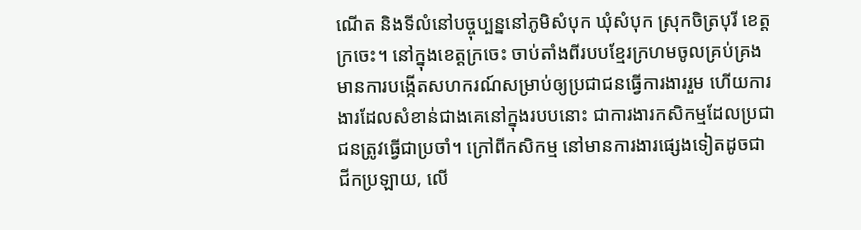ណើត និងទីលំនៅបច្ចុប្បន្ននៅភូមិសំបុក ឃុំសំបុក ស្រុកចិត្របុរី ខេត្តក្រចេះ។ នៅក្នុងខេត្តក្រចេះ ចាប់តាំងពីរបបខ្មែរក្រហមចូលគ្រប់គ្រង មានការបង្កើតសហករណ៍សម្រាប់ឲ្យប្រជាជនធ្វើការងាររួម ហើយការងារដែលសំខាន់ជាងគេនៅក្នុងរបបនោះ ជាការងារកសិកម្មដែលប្រជាជនត្រូវធ្វើជាប្រចាំ។ ក្រៅពីកសិកម្ម នៅមានការងារផ្សេងទៀតដូចជា ជីកប្រឡាយ, លើ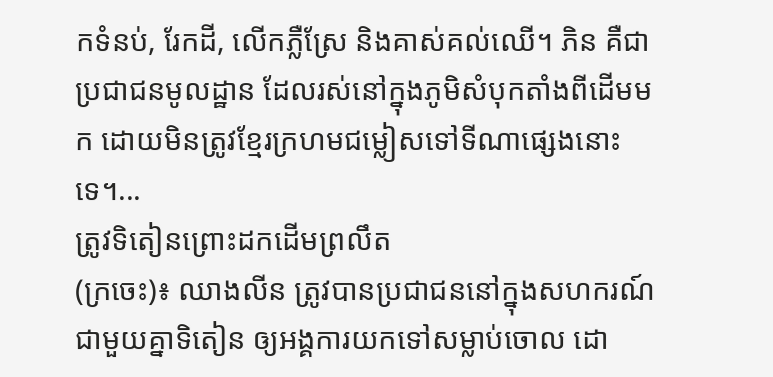កទំនប់, រែកដី, លើកភ្លឺស្រែ និងគាស់គល់ឈើ។ ភិន គឺជាប្រជាជនមូលដ្ឋាន ដែលរស់នៅក្នុងភូមិសំបុកតាំងពីដើមមក ដោយមិនត្រូវខ្មែរក្រហមជម្លៀសទៅទីណាផ្សេងនោះទេ។...
ត្រូវទិតៀនព្រោះដកដើមព្រលឹត
(ក្រចេះ)៖ ឈាងលីន ត្រូវបានប្រជាជននៅក្នុងសហករណ៍ជាមួយគ្នាទិតៀន ឲ្យអង្គការយកទៅសម្លាប់ចោល ដោ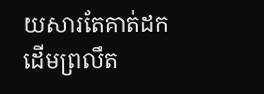យសារតែគាត់ដកដើមព្រលឹត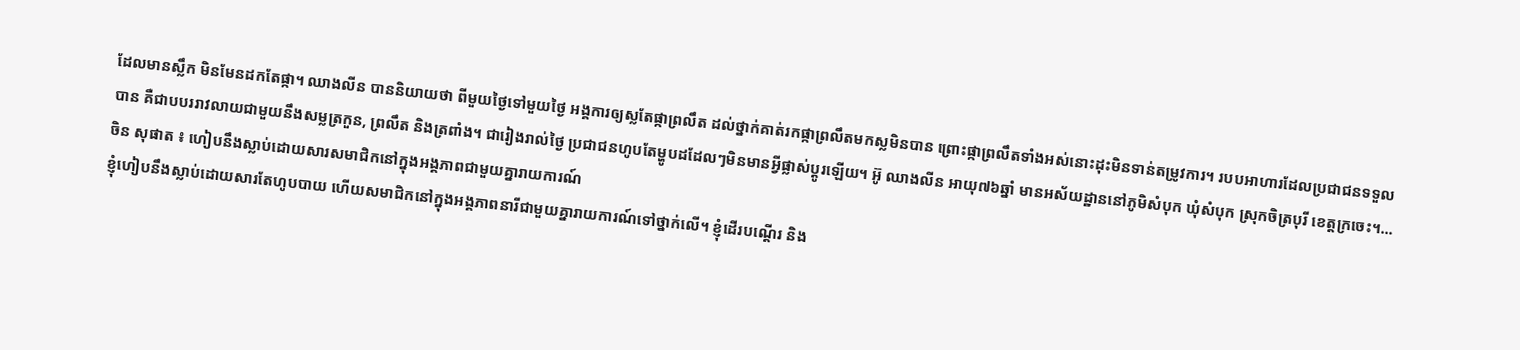ដែលមានស្លឹក មិនមែនដកតែផ្កា។ ឈាងលីន បាននិយាយថា ពីមួយថ្ងៃទៅមួយថ្ងៃ អង្គការឲ្យស្លតែផ្កាព្រលឹត ដល់ថ្នាក់គាត់រកផ្កាព្រលឹតមកស្លមិនបាន ព្រោះផ្កាព្រលឹតទាំងអស់នោះដុះមិនទាន់តម្រូវការ។ របបអាហារដែលប្រជាជនទទួលបាន គឺជាបបររាវលាយជាមួយនឹងសម្លត្រកួន, ព្រលឹត និងត្រពាំង។ ជារៀងរាល់ថ្ងៃ ប្រជាជនហូបតែម្ហូបដដែលៗមិនមានអ្វីផ្លាស់ប្ដូរឡើយ។ អ៊ូ ឈាងលីន អាយុ៧៦ឆ្នាំ មានអស័យដ្ឋាននៅភូមិសំបុក ឃុំសំបុក ស្រុកចិត្របុរី ខេត្តក្រចេះ។...
ចិន សុផាត ៖ ហៀបនឹងស្លាប់ដោយសារសមាជិកនៅក្នុងអង្គភាពជាមួយគ្នារាយការណ៍
ខ្ញុំហៀបនឹងស្លាប់ដោយសារតែហូបបាយ ហើយសមាជិកនៅក្នុងអង្គភាពនារីជាមួយគ្នារាយការណ៍ទៅថ្នាក់លើ។ ខ្ញុំដើរបណ្តើរ និង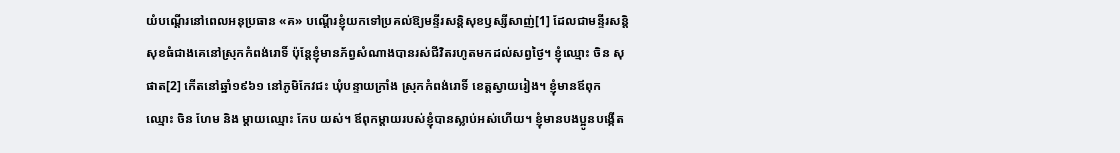យំបណ្តើរនៅពេលអនុប្រធាន «គ» បណ្តើរខ្ញុំយកទៅប្រគល់ឱ្យមន្ទីរសន្តិសុខឫស្សីសាញ់[1] ដែលជាមន្ទីរសន្តិសុខធំជាងគេនៅស្រុកកំពង់រោទិ៍ ប៉ុន្តែខ្ញុំមានភ័ព្វសំណាងបានរស់ជីវិតរហូតមកដល់សព្វថ្ងៃ។ ខ្ញុំឈ្មោះ ចិន សុផាត[2] កើតនៅឆ្នាំ១៩៦១ នៅភូមិកែវជះ ឃុំបន្ទាយក្រាំង ស្រុកកំពង់រោទិ៍ ខេត្តស្វាយរៀង។ ខ្ញុំមានឪពុកឈ្មោះ ចិន ហែម និង ម្តាយឈ្មោះ កែប យស់។ ឪពុកម្តាយរបស់ខ្ញុំបានស្លាប់អស់ហើយ។ ខ្ញុំមានបងប្អូនបង្កើត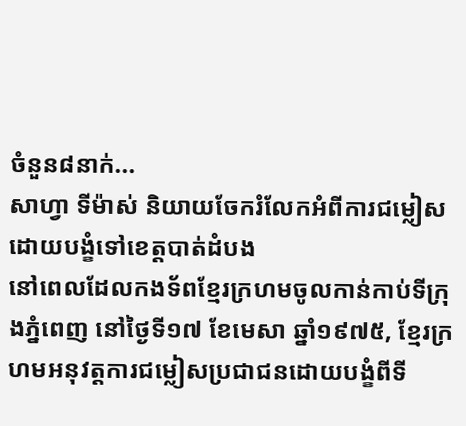ចំនួន៨នាក់...
សាហ្វា ទីម៉ាស់ និយាយចែករំលែកអំពីការជម្លៀសដោយបង្ខំទៅខេត្តបាត់ដំបង
នៅពេលដែលកងទ័ពខ្មែរក្រហមចូលកាន់កាប់ទីក្រុងភ្នំពេញ នៅថ្ងៃទី១៧ ខែមេសា ឆ្នាំ១៩៧៥, ខ្មែរក្រហមអនុវត្តការជម្លៀសប្រជាជនដោយបង្ខំពីទី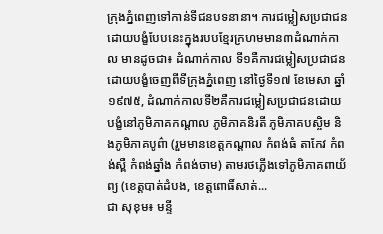ក្រុងភ្នំពេញទៅកាន់ទីជនបទនានា។ ការជម្លៀសប្រជាជនដោយបង្ខំបែបនេះក្នុងរបបខ្មែរក្រហមមាន៣ដំណាក់កាល មានដូចជា៖ ដំណាក់កាល ទី១គឺការជម្លៀសប្រជាជនដោយបង្ខំចេញពីទីក្រុងភ្នំពេញ នៅថ្ងៃទី១៧ ខែមេសា ឆ្នាំ១៩៧៥, ដំណាក់កាលទី២គឺការជម្លៀសប្រជាជនដោយបង្ខំនៅភូមិភាគកណ្ដាល ភូមិភាគនិរតី ភូមិភាគបស្ចិម និងភូមិភាគបូព៌ា (រួមមានខេត្តកណ្តាល កំពង់ធំ តាកែវ កំពង់ស្ពឺ កំពង់ឆ្នាំង កំពង់ចាម) តាមរថភ្លើងទៅភូមិភាគពាយ័ព្យ (ខេត្តបាត់ដំបង, ខេត្តពោធិ៍សាត់...
ជា សុខុម៖ មន្ទី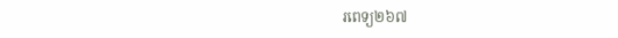រពេទ្យ២៦៧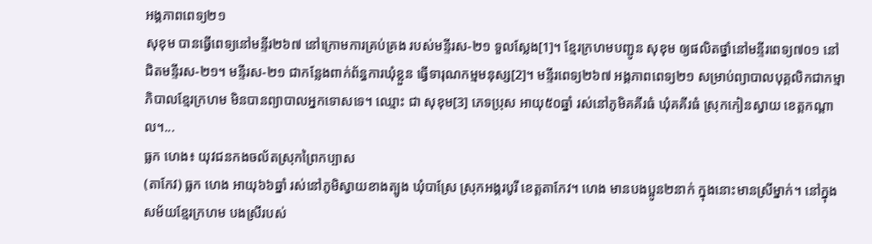អង្គភាពពេទ្យ២១
សុខុម បានធ្វើពេទ្យនៅមន្ទីរ២៦៧ នៅក្រោមការគ្រប់គ្រង របស់មន្ទីរស-២១ ទួលសែ្លង[1]។ ខ្មែរក្រហមបញ្ជូន សុខុម ឲ្យផលិតថ្នាំនៅមន្ទីរពេទ្យ៧០១ នៅជិតមន្ទីរស-២១។ មន្ទីរស-២១ ជាកន្លែងពាក់ព័ន្ធការឃុំខ្លួន ធ្វើទារុណកម្មមនុស្ស[2]។ មន្ទីរពេទ្យ២៦៧ អង្គភាពពេទ្យ២១ សម្រាប់ព្យាបាលបុគ្គលិកជាកម្មាភិបាលខែ្មរក្រហម មិនបានព្យាបាលអ្នកទោសទេ។ ឈ្មោះ ជា សុខុម[3] ភេទប្រុស អាយុ៥០ឆ្នាំ រស់នៅភូមិគគីរធំ ឃុំគគីរធំ ស្រុកកៀនស្វាយ ខេត្តកណ្តាល។...
ធ្លក ហេង៖ យុវជនកងចល័តស្រុកព្រៃកប្បាស
(តាកែវ) ធ្លក ហេង អាយុ៦៦ឆ្នាំ រស់នៅភូមិស្វាយខាងត្បូង ឃុំបាស្រែ ស្រុកអង្គរបូរី ខេត្តតាកែវ។ ហេង មានបងប្អូន២នាក់ ក្នុងនោះមានស្រីម្នាក់។ នៅក្នុងសម័យខ្មែរក្រហម បងស្រីរបស់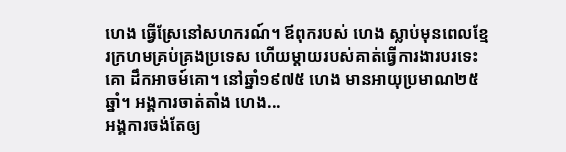ហេង ធ្វើស្រែនៅសហករណ៍។ ឪពុករបស់ ហេង ស្លាប់មុនពេលខ្មែរក្រហមគ្រប់គ្រងប្រទេស ហើយម្ដាយរបស់គាត់ធ្វើការងារបរទេះគោ ដឹកអាចម៍គោ។ នៅឆ្នាំ១៩៧៥ ហេង មានអាយុប្រមាណ២៥ឆ្នាំ។ អង្គការចាត់តាំង ហេង...
អង្គការចង់តែឲ្យ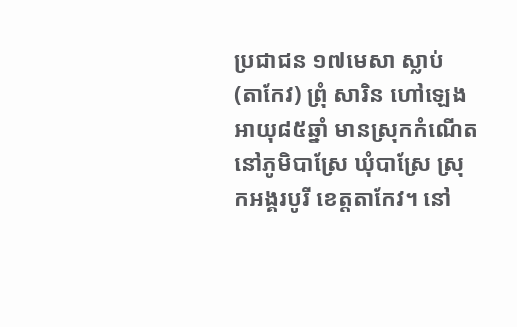ប្រជាជន ១៧មេសា ស្លាប់
(តាកែវ) ព្រុំ សារិន ហៅឡេង អាយុ៨៥ឆ្នាំ មានស្រុកកំណើតនៅភូមិបាស្រែ ឃុំបាស្រែ ស្រុកអង្គរបូរី ខេត្តតាកែវ។ នៅ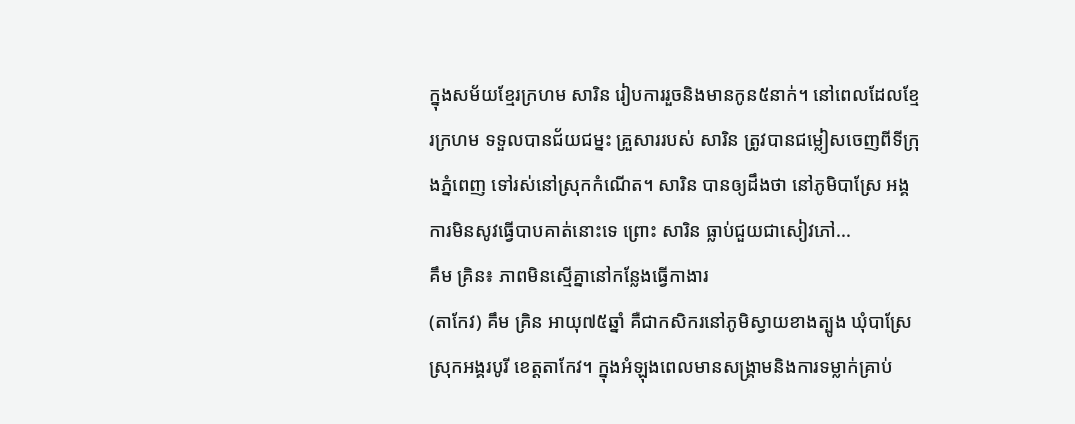ក្នុងសម័យខ្មែរក្រហម សារិន រៀបការរួចនិងមានកូន៥នាក់។ នៅពេលដែលខ្មែរក្រហម ទទួលបានជ័យជម្នះ គ្រួសាររបស់ សារិន ត្រូវបានជម្លៀសចេញពីទីក្រុងភ្នំពេញ ទៅរស់នៅស្រុកកំណើត។ សារិន បានឲ្យដឹងថា នៅភូមិបាស្រែ អង្គការមិនសូវធ្វើបាបគាត់នោះទេ ព្រោះ សារិន ធ្លាប់ជួយជាសៀវភៅ...
គឹម គ្រិន៖ ភាពមិនស្មើគ្នានៅកន្លែងធ្វើកាងារ
(តាកែវ) គឹម គ្រិន អាយុ៧៥ឆ្នាំ គឺជាកសិករនៅភូមិស្វាយខាងត្បូង ឃុំបាស្រែ ស្រុកអង្គរបូរី ខេត្តតាកែវ។ ក្នុងអំឡុងពេលមានសង្គ្រាមនិងការទម្លាក់គ្រាប់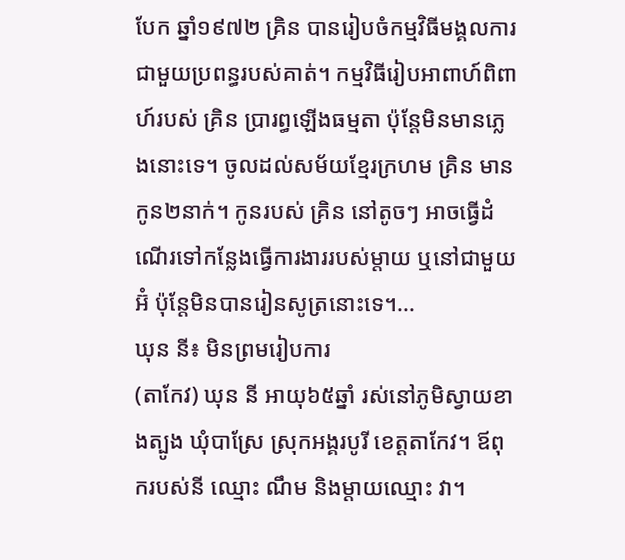បែក ឆ្នាំ១៩៧២ គ្រិន បានរៀបចំកម្មវិធីមង្គលការជាមួយប្រពន្ធរបស់គាត់។ កម្មវិធីរៀបអាពាហ៍ពិពាហ៍របស់ គ្រិន ប្រារព្ធឡើងធម្មតា ប៉ុន្តែមិនមានភ្លេងនោះទេ។ ចូលដល់សម័យខ្មែរក្រហម គ្រិន មានកូន២នាក់។ កូនរបស់ គ្រិន នៅតូចៗ អាចធ្វើដំណើរទៅកន្លែងធ្វើការងាររបស់ម្ដាយ ឬនៅជាមួយអ៊ំ ប៉ុន្តែមិនបានរៀនសូត្រនោះទេ។...
ឃុន នី៖ មិនព្រមរៀបការ
(តាកែវ) ឃុន នី អាយុ៦៥ឆ្នាំ រស់នៅភូមិស្វាយខាងត្បូង ឃុំបាស្រែ ស្រុកអង្គរបូរី ខេត្តតាកែវ។ ឪពុករបស់នី ឈ្មោះ ណឹម និងម្ដាយឈ្មោះ វា។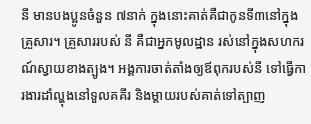នី មានបងប្អូនចំនួន ៧នាក់ ក្នុងនោះគាត់គឺជាកូនទី៣នៅក្នុងគ្រួសារ។ គ្រួសាររបស់ នី គឺជាអ្នកមូលដ្ឋាន រស់នៅក្នុងសហករណ៍ស្វាយខាងត្បូង។ អង្គការចាត់តាំងឲ្យឪពុករបស់នី ទៅធ្វើការងារដាំល្ហុងនៅទួលគគីរ និងម្ដាយរបស់គាត់ទៅត្បាញ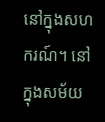នៅក្នុងសហករណ៍។ នៅក្នុងសម័យ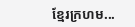ខ្មែរក្រហម...